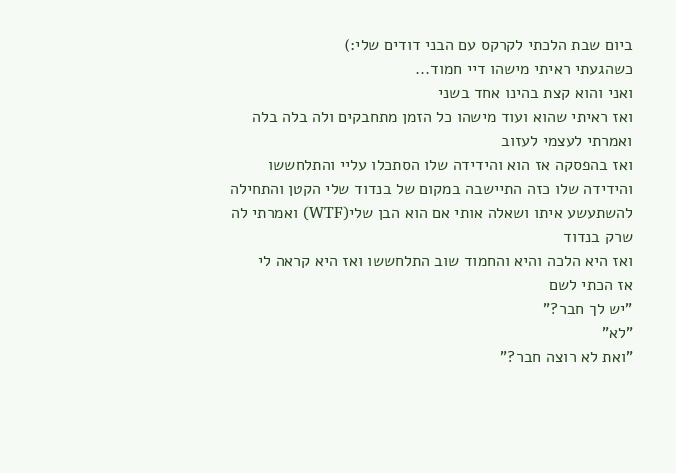ביום שבת הלכתי לקרקס עם הבני דודים שלי:)
כשהגעתי ראיתי מישהו דיי חמוד...
ואני והוא קצת בהינו אחד בשני
ואז ראיתי שהוא ועוד מישהו כל הזמן מתחבקים ולה בלה בלה ואמרתי לעצמי לעזוב
ואז בהפסקה אז הוא והידידה שלו הסתכלו עליי והתלחששו
והידידה שלו כזה התיישבה במקום של בנדוד שלי הקטן והתחילה להשתעשע איתו ושאלה אותי אם הוא הבן שלי(WTF) ואמרתי לה שרק בנדוד
ואז היא הלכה והיא והחמוד שוב התלחששו ואז היא קראה לי
אז הכתי לשם
"יש לך חבר?"
"לא"
"ואת לא רוצה חבר?"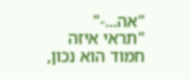"אה...-"
"תראי איזה חמוד הוא נכון,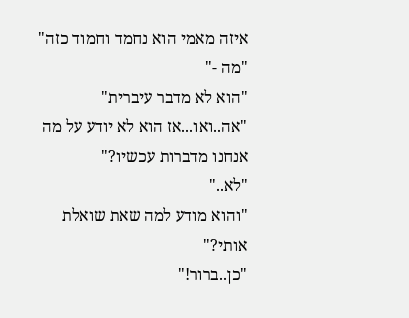איזה מאמי הוא נחמד וחמוד כזה"
"מה -"
"הוא לא מדבר עיברית"
"אה..ואו...אז הוא לא יודע על מה אנחנו מדברות עכשיו?"
"לא.."
"והוא מודע למה שאת שואלת אותי?"
"כן..ברור!"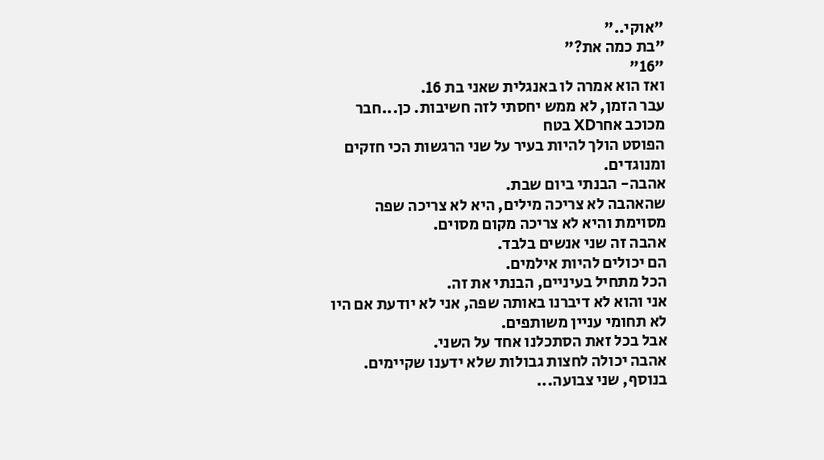"אוקי.."
"בת כמה את?"
"16"
ואז הוא אמרה לו באנגלית שאני בת 16.
עבר הזמן, לא ממש יחסתי לזה חשיבות. כן...חבר מכוכב אחרXD בטח
הפוסט הולך להיות בעיר על שני הרגשות הכי חזקים ומנוגדים.
אהבה- הבנתי ביום שבת.
שהאהבה לא צריכה מילים, היא לא צריכה שפה מסוימת והיא לא צריכה מקום מסוים.
אהבה זה שני אנשים בלבד.
הם יכולים להיות אילמים.
הכל מתחיל בעיניים, הבנתי את זה.
אני והוא לא דיברנו באותה שפה, אני לא יודעת אם היו לא תחומי עניין משותפים.
אבל בכל זאת הסתכלנו אחד על השני.
אהבה יכולה לחצות גבולות שלא ידענו שקיימים.
בנוסף, שני צבועה...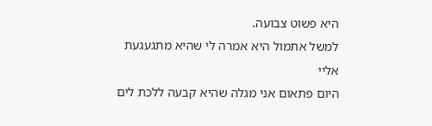היא פשוט צבועה.
למשל אתמול היא אמרה לי שהיא מתגעגעת אליי
היום פתאום אני מגלה שהיא קבעה ללכת לים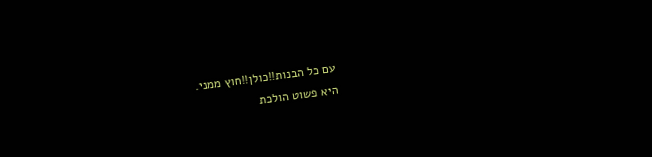עם כל הבנות!!כולן!!חוץ ממני.
היא פשוט הולכת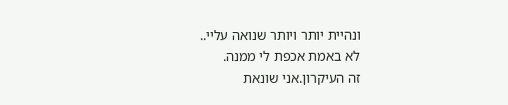ונהיית יותר ויותר שנואה עליי..
לא באמת אכפת לי ממנה.
זה העיקרון.אני שונאת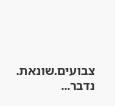צבועים.שונאת.
נדבר...